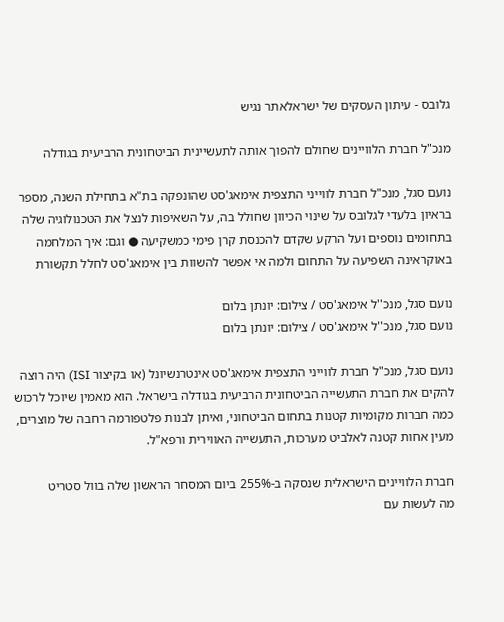גלובס - עיתון העסקים של ישראלאתר נגיש

מנכ"ל חברת הלוויינים שחולם להפוך אותה לתעשיינית הביטחונית הרביעית בגודלה

נועם סגל, מנכ"ל חברת לווייני התצפית אימאג'סט שהונפקה בת"א בתחילת השנה, מספר בראיון בלעדי לגלובס על שינוי הכיוון שחולל בה, על השאיפות לנצל את הטכנולוגיה שלה בתחומים נוספים ועל הרקע שקדם להכנסת קרן פימי כמשקיעה ● וגם: איך המלחמה באוקראינה השפיעה על התחום ולמה אי אפשר להשוות בין אימאג'סט לחלל תקשורת

נועם סגל, מנכ''ל אימאג'סט / צילום: יונתן בלום
נועם סגל, מנכ''ל אימאג'סט / צילום: יונתן בלום

נועם סגל, מנכ"ל חברת לווייני התצפית אימאג'סט אינטרנשיונל (או בקיצור ISI) היה רוצה להקים את חברת התעשייה הביטחונית הרביעית בגודלה בישראל. הוא מאמין שיוכל לרכוש כמה חברות מקומיות קטנות בתחום הביטחוני, ואיתן לבנות פלטפורמה רחבה של מוצרים, מעין אחות קטנה לאלביט מערכות, התעשייה האווירית ורפא"ל.

חברת הלוויינים הישראלית שנסקה ב-255% ביום המסחר הראשון שלה בוול סטריט
מה לעשות עם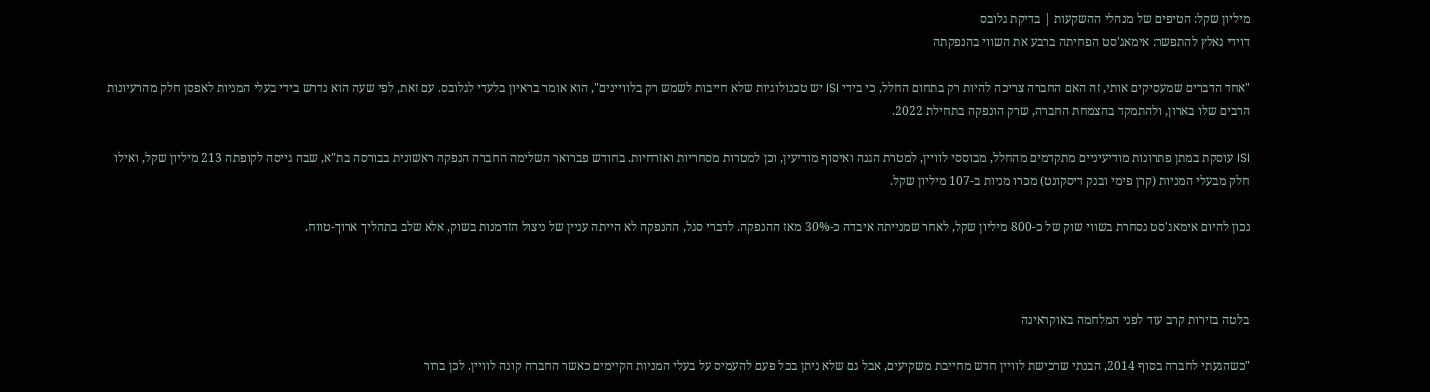מיליון שקל: הטיפים של מנהלי ההשקעות | בדיקת גלובס
דוידי נאלץ להתפשר: אימאג'סט הפחיתה ברבע את השווי בהנפקתה

"אחד הדברים שמעסיקים אותי, זה האם החברה צריכה להיות רק בתחום החלל, כי בידי ISI יש טכנולוגיות שלא חייבות לשמש רק בלוויינים", הוא אומר בראיון בלעדי לגלובס. עם זאת, לפי שעה הוא נדרש בידי בעלי המניות לאפסן חלק מהרעיונות הרבים שלו בארון, ולהתמקד בהצמחת החברה, שרק הונפקה בתחילת 2022.

ISI עוסקת במתן פתרונות מודיעיניים מתקדמים מהחלל, מבוססי לוויין, למטרת הגנה ואיסוף מודיעין, וכן למטרות מסחריות ואזרחיות. בחודש פברואר השלימה החברה הנפקה ראשונית בבורסה בת"א, שבה גייסה לקופתה 213 מיליון שקל, ואילו חלק מבעלי המניות (קרן פימי ובנק דיסקונט) מכרו מניות ב-107 מיליון שקל.

נכון להיום אימאג'סט נסחרת בשווי שוק של כ-800 מיליון שקל, לאחר שמנייתה איבדה כ-30% מאז ההנפקה. לדברי סגל, ההנפקה לא הייתה עניין של ניצול הזדמנות בשוק, אלא שלב בתהליך ארוך-טווח.



בלטה בזירות קרב עוד לפני המלחמה באוקראינה

"כשהגעתי לחברה בסוף 2014, הבנתי שרכישת לוויין חדש מחייבת משקיעים, אבל גם שלא ניתן בכל פעם להעמיס על בעלי המניות הקיימים כאשר החברה קונה לוויין. לכן ברור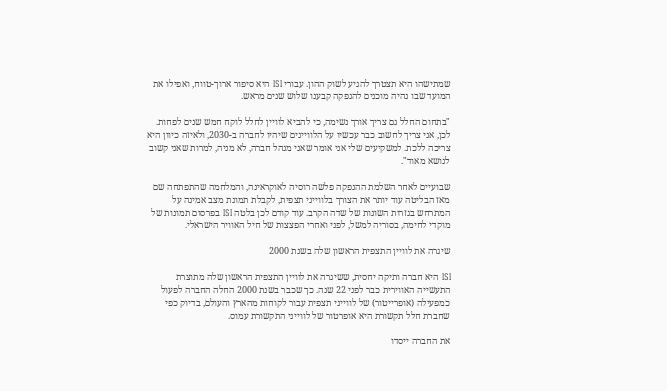שמתישהו היא תצטרך להגיע לשוק ההון. עבורי ISI היא סיפור ארוך-טווח, ואפילו את המועד שבו נהיה מוכנים להנפקה קבענו שלוש שנים מראש.

"בתחום החלל גם צריך אורך נשימה, כי להביא לוויין לחלל לוקח חמש שנים לפחות. לכן, אני צריך לחשוב כבר עכשיו על הלוויינים שיהיו לחברה ב-2030, ולאיזה כיוון היא צריכה ללכת. למשקיעים שלי אני אומר שאני מנהל חברה, לא מניה, למרות שאני קשוב לנושא מאוד".

שבועיים לאחר השלמת ההנפקה פלשה רוסיה לאוקראינה, והמלחמה שהתפתחה שם מאז הבליטה עוד יותר את הצורך בלווייני תצפית, לקבלת תמונת מצב אמינה על המתרחש בגזרות השונות של שדה הקרב. עוד קודם לכן בלטה ISI בפרסום תמונות של מוקדי לחימה, בסוריה למשל, לפני ואחרי הפצצות של חיל האוויר הישראלי.

שיגרה את לוויין התצפית הראשון שלה בשנת 2000

ISI היא חברה ותיקה יחסית, ששיגרה את לוויין התצפית הראשון שלה מתוצרת התעשייה האווירית כבר לפני 22 שנה. כך שכבר בשנת 2000 החלה החברה לפעול כמפעילה (אופרייטור) של לווייני תצפית עבור לקוחות מהארץ והעולם, בדיוק כפי שחברת חלל תקשורת היא אופרטור של לווייני התקשורת עמוס.

את החברה ייסדו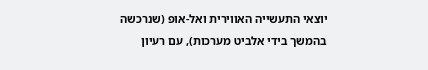יוצאי התעשייה האווירית ואל-אופ (שנרכשה בהמשך בידי אלביט מערכות), עם רעיון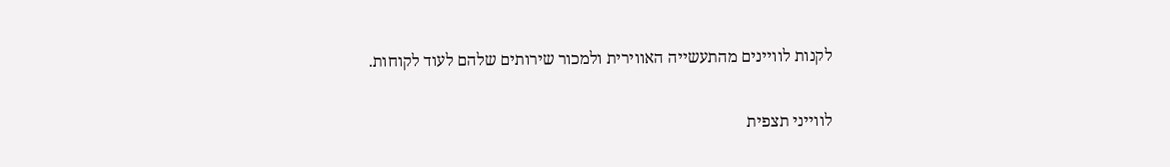לקנות לוויינים מהתעשייה האווירית ולמכור שירותים שלהם לעוד לקוחות.

לווייני תצפית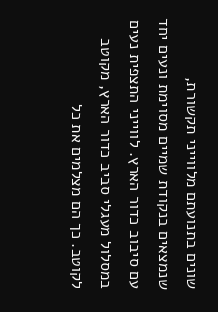שונים בתנועתם מלווייני תקשורת, שנמצאים בנקודת שמיים מסוימת ונעים יחד עם סיבוב כדור הארץ. לווייני התצפית נעים במסלול מעגלי סביב כדור הארץ, מקוטב לקוטב. כך הם מצלמים את כל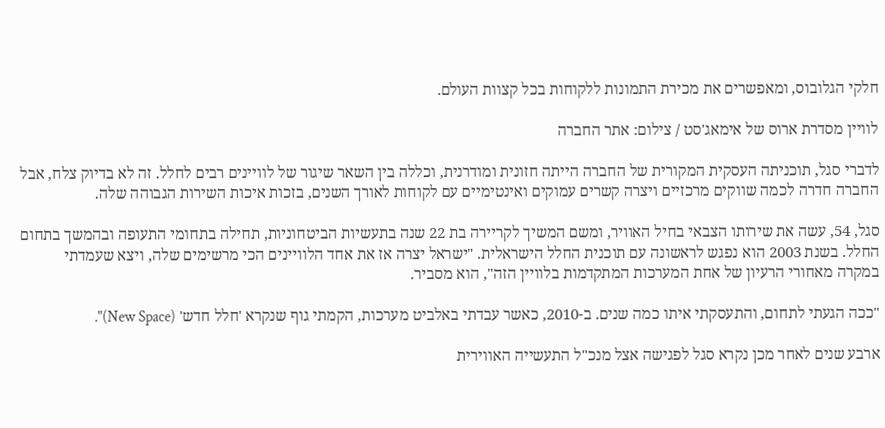חלקי הגלובוס, ומאפשרים את מכירת התמונות ללקוחות בכל קצוות העולם.

לוויין מסדרת ארוס של אימאג'סט / צילום: אתר החברה

לדברי סגל, תוכניתה העסקית המקורית של החברה הייתה חזונית ומודרנית, וכללה בין השאר שיגור של לוויינים רבים לחלל. זה לא בדיוק צלח, אבל החברה חדרה לכמה שווקים מרכזיים ויצרה קשרים עמוקים ואינטימיים עם לקוחות לאורך השנים, בזכות איכות השירות הגבוהה שלה.

סגל, 54, עשה את שירותו הצבאי בחיל האוויר, ומשם המשיך לקריירה בת 22 שנה בתעשיות הביטחוניות, תחילה בתחומי התעופה ובהמשך בתחום החלל. בשנת 2003 הוא נפגש לראשונה עם תוכנית החלל הישראלית. "ישראל יצרה אז את אחד הלוויינים הכי מרשימים שלה, ויצא שעמדתי במקרה מאחורי הרעיון של אחת המערכות המתקדמות בלוויין הזה", הוא מסביר.

"ככה הגעתי לתחום, והתעסקתי איתו כמה שנים. ב-2010, כאשר עבדתי באלביט מערכות, הקמתי גוף שנקרא 'חלל חדש' (New Space)".

ארבע שנים לאחר מכן נקרא סגל לפגישה אצל מנכ"ל התעשייה האווירית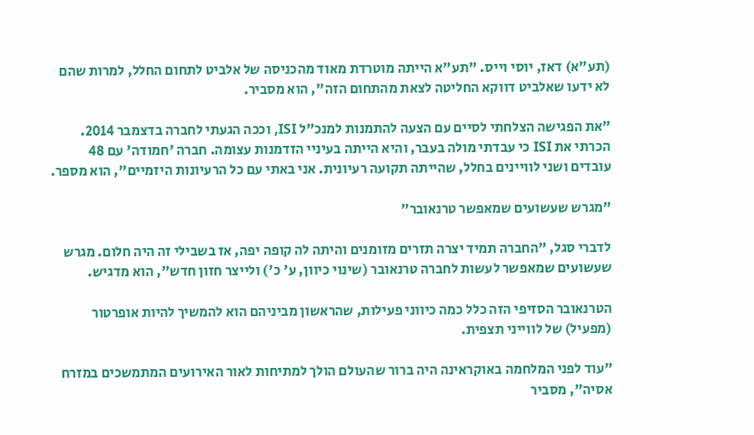(תע"א) דאז, יוסי וייס. "תע"א הייתה מוטרדת מאוד מהכניסה של אלביט לתחום החלל, למרות שהם לא ידעו שאלביט דווקא החליטה לצאת מהתחום הזה", הוא מסביר.

"את הפגישה הצלחתי לסיים עם הצעה להתמנות למנכ"ל ISI, וככה הגעתי לחברה בדצמבר 2014. הכרתי את ISI כי עבדתי מולה בעבר, והיא הייתה בעיניי הזדמנות עצומה. חברה 'חמודה' עם 48 עובדים ושני לוויינים בחלל, שהייתה תקועה רעיונית. אני באתי עם כל הרעיונות היזמיים", הוא מספר.

"מגרש שעשועים שמאפשר טרנאובר"

לדברי סגל, "החברה תמיד יצרה תזרים מזומנים והיתה לה קופה יפה, אז בשבילי זה היה חלום. מגרש שעשועים שמאפשר לעשות לחברה טרנאובר (שינוי כיוון, ע' כ') ולייצר חזון חדש", הוא מדגיש.

הטרנאובר הסזיפי הזה כלל כמה כיווני פעילות, שהראשון מביניהם הוא להמשיך להיות אופרטור (מפעיל) של לווייני תצפית.

"עוד לפני המלחמה באוקראינה היה ברור שהעולם הולך למתיחות לאור האירועים המתמשכים במזרח אסיה", מסביר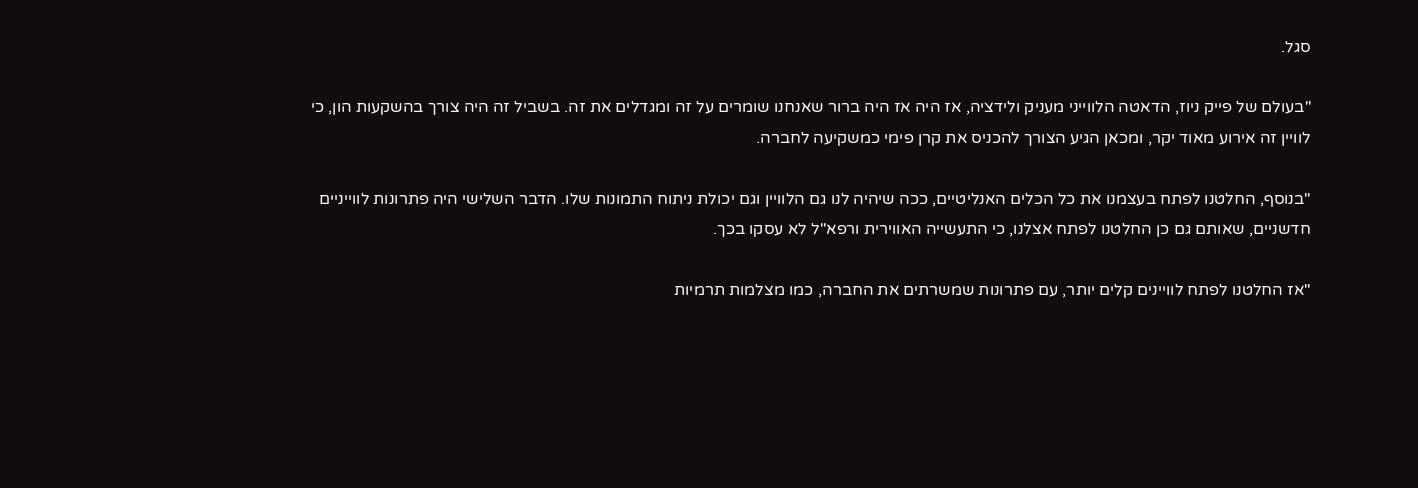סגל.

"בעולם של פייק ניוז, הדאטה הלווייני מעניק ולידציה, אז היה אז היה ברור שאנחנו שומרים על זה ומגדלים את זה. בשביל זה היה צורך בהשקעות הון, כי לוויין זה אירוע מאוד יקר, ומכאן הגיע הצורך להכניס את קרן פימי כמשקיעה לחברה.

"בנוסף, החלטנו לפתח בעצמנו את כל הכלים האנליטיים, ככה שיהיה לנו גם הלוויין וגם יכולת ניתוח התמונות שלו. הדבר השלישי היה פתרונות לווייניים חדשניים, שאותם גם כן החלטנו לפתח אצלנו, כי התעשייה האווירית ורפא"ל לא עסקו בכך.

"אז החלטנו לפתח לוויינים קלים יותר, עם פתרונות שמשרתים את החברה, כמו מצלמות תרמיות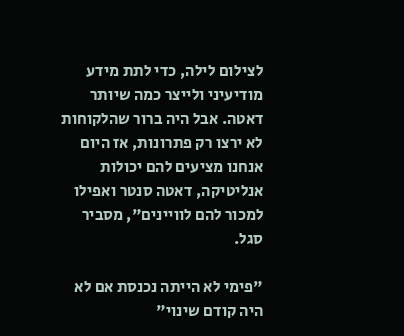לצילום לילה, כדי לתת מידע מודיעיני ולייצר כמה שיותר דאטה. אבל היה ברור שהלקוחות לא ירצו רק פתרונות, אז היום אנחנו מציעים להם יכולות אנליטיקה, דאטה סנטר ואפילו למכור להם לוויינים", מסביר סגל.

"פימי לא הייתה נכנסת אם לא היה קודם שינוי"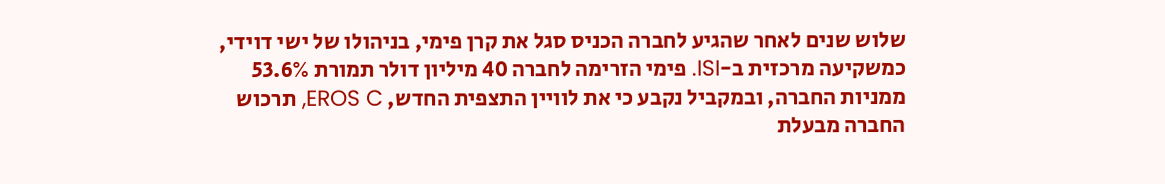שלוש שנים לאחר שהגיע לחברה הכניס סגל את קרן פימי, בניהולו של ישי דוידי, כמשקיעה מרכזית ב-ISI. פימי הזרימה לחברה 40 מיליון דולר תמורת 53.6% ממניות החברה, ובמקביל נקבע כי את לוויין התצפית החדש, EROS C, תרכוש החברה מבעלת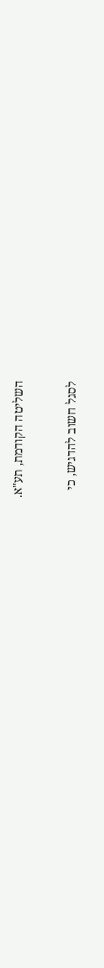השליטה הקודמת, תע"א.

לסגל חשוב להדגיש, כי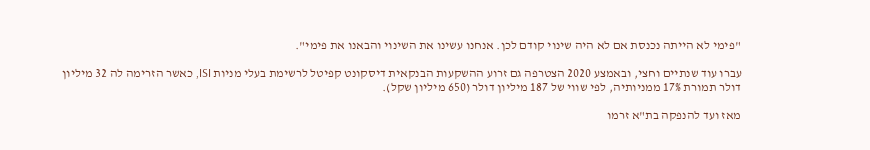"פימי לא הייתה נכנסת אם לא היה שינוי קודם לכן. אנחנו עשינו את השינוי והבאנו את פימי".

עברו עוד שנתיים וחצי, ובאמצע 2020 הצטרפה גם זרוע ההשקעות הבנקאית דיסקונט קפיטל לרשימת בעלי מניות ISI, כאשר הזרימה לה 32 מיליון דולר תמורת 17% ממניותיה, לפי שווי של 187 מיליון דולר (650 מיליון שקל).

מאז ועד להנפקה בת"א זרמו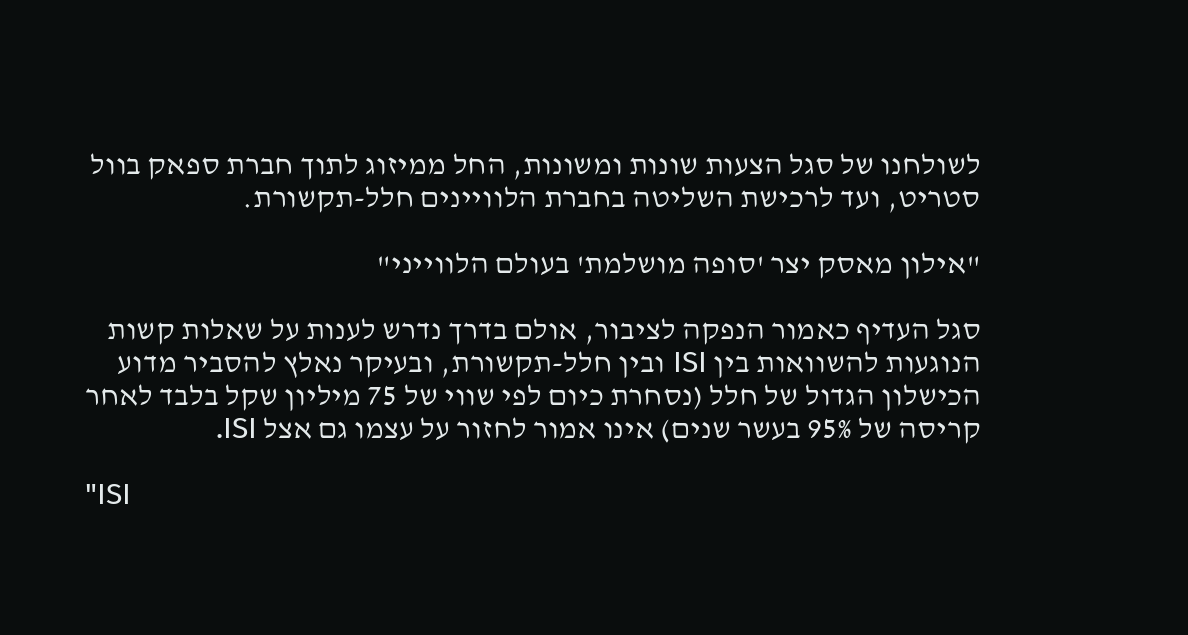לשולחנו של סגל הצעות שונות ומשונות, החל ממיזוג לתוך חברת ספאק בוול סטריט, ועד לרכישת השליטה בחברת הלוויינים חלל-תקשורת.

"אילון מאסק יצר 'סופה מושלמת' בעולם הלווייני"

סגל העדיף כאמור הנפקה לציבור, אולם בדרך נדרש לענות על שאלות קשות הנוגעות להשוואות בין ISI ובין חלל-תקשורת, ובעיקר נאלץ להסביר מדוע הכישלון הגדול של חלל (נסחרת כיום לפי שווי של 75 מיליון שקל בלבד לאחר קריסה של 95% בעשר שנים) אינו אמור לחזור על עצמו גם אצל ISI.

"ISI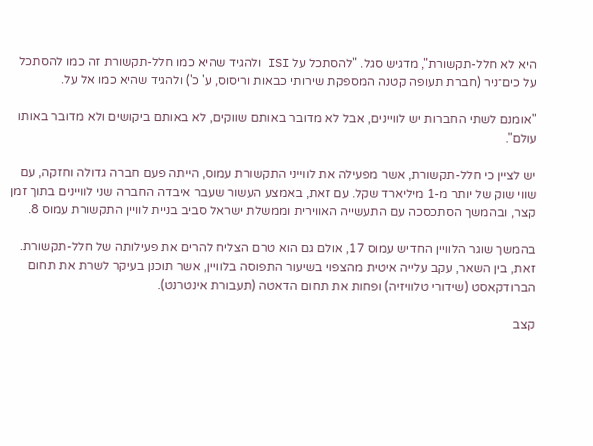היא לא חלל-תקשורת", מדגיש סגל. "להסתכל על ISI ולהגיד שהיא כמו חלל-תקשורת זה כמו להסתכל על כים־ניר (חברת תעופה קטנה המספקת שירותי כבאות וריסוס, ע' כ') ולהגיד שהיא כמו אל על.

"אומנם לשתי החברות יש לוויינים, אבל לא מדובר באותם שווקים, לא באותם ביקושים ולא מדובר באותו עולם".

יש לציין כי חלל-תקשורת, אשר מפעילה את לווייני התקשורת עמוס, הייתה פעם חברה גדולה וחזקה, עם שווי שוק של יותר מ-1 מיליארד שקל. עם זאת, באמצע העשור שעבר איבדה החברה שני לוויינים בתוך זמן קצר, ובהמשך הסתכסכה עם התעשייה האווירית וממשלת ישראל סביב בניית לוויין התקשורת עמוס 8.

בהמשך שוגר הלוויין החדיש עמוס 17, אולם גם הוא טרם הצליח להרים את פעילותה של חלל-תקשורת. זאת, בין השאר, עקב עלייה איטית מהצפוי בשיעור התפוסה בלוויין, אשר תוכנן בעיקר לשרת את תחום הברודקאסט (שידורי טלוויזיה) ופחות את תחום הדאטה (תעבורת אינטרנט).

קצב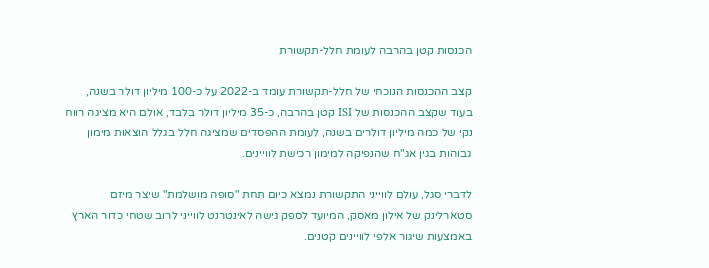הכנסות קטן בהרבה לעומת חלל-תקשורת

קצב ההכנסות הנוכחי של חלל-תקשורת עומד ב-2022 על כ-100 מיליון דולר בשנה, בעוד שקצב ההכנסות של ISI קטן בהרבה, כ-35 מיליון דולר בלבד, אולם היא מציגה רווח נקי של כמה מיליון דולרים בשנה, לעומת ההפסדים שמציגה חלל בגלל הוצאות מימון גבוהות בגין אג"ח שהנפיקה למימון רכישת לוויינים.

לדברי סגל, עולם לווייני התקשורת נמצא כיום תחת "סופה מושלמת" שיצר מיזם סטארלינק של אילון מאסק, המיועד לספק גישה לאינטרנט לווייני לרוב שטחי כדור הארץ באמצעות שיגור אלפי לוויינים קטנים.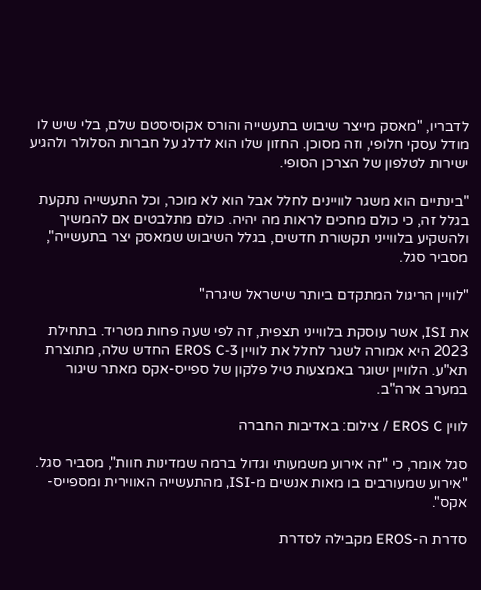לדבריו, "מאסק מייצר שיבוש בתעשייה והורס אקוסיסטם שלם, בלי שיש לו מודל עסקי חלופי, וזה מסוכן. החזון שלו הוא לדלג על חברות הסלולר ולהגיע ישירות לטלפון של הצרכן הסופי.

"בינתיים הוא משגר לוויינים לחלל אבל הוא לא מוכר, וכל התעשייה נתקעת בגלל זה, כי כולם מחכים לראות מה יהיה. כולם מתלבטים אם להמשיך ולהשקיע בלווייני תקשורת חדשים, בגלל השיבוש שמאסק יצר בתעשייה", מסביר סגל.

"לוויין הריגול המתקדם ביותר שישראל שיגרה"

את ISI, אשר עוסקת בלווייני תצפית, זה לפי שעה פחות מטריד. בתחילת 2023 היא אמורה לשגר לחלל את לוויין EROS C-3 החדש שלה, מתוצרת תא"ע. הלוויין ישוגר באמצעות טיל פלקון של ספייס-אקס מאתר שיגור במערב ארה"ב.

לווין EROS C / צילום: באדיבות החברה

סגל אומר, כי "זה אירוע משמעותי וגדול ברמה שמדינות חוות", מסביר סגל. "אירוע שמעורבים בו מאות אנשים מ-ISI, מהתעשייה האווירית ומספייס-אקס".

סדרת ה-EROS מקבילה לסדרת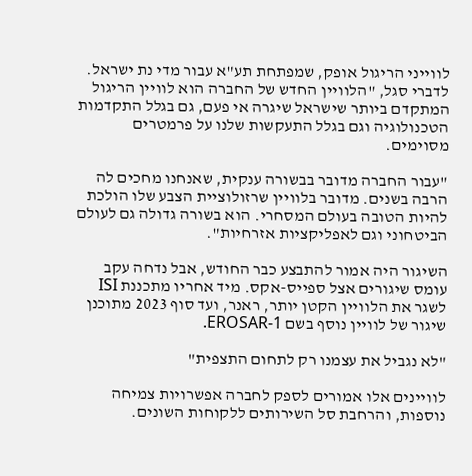לווייני הריגול אופק, שמפתחת תע"א עבור מדי נת ישראל. לדברי סגל, "הלוויין החדש של החברה הוא לוויין הריגול המתקדם ביותר שישראל שיגרה אי פעם, גם בגלל התקדמות הטכנולוגיה וגם בגלל התעקשות שלנו על פרמטרים מסוימים.

"עבור החברה מדובר בבשורה ענקית, שאנחנו מחכים לה הרבה בשנים. מדובר בלוויין שרזולוציית הצבע שלו הולכת להיות הטובה בעולם המסחרי. הוא בשורה גדולה גם לעולם הביטחוני וגם לאפליקציות אזרחיות".

השיגור היה אמור להתבצע כבר החודש, אבל נדחה עקב עומס שיגורים אצל ספייס-אקס. מיד אחריו מתכננת ISI לשגר את הלוויין הקטן יותר, ראנר, ועד סוף 2023 מתוכנן שיגור של לוויין נוסף בשם EROSAR-1.

"לא נגביל את עצמנו רק לתחום התצפית"

לוויינים אלו אמורים לספק לחברה אפשרויות צמיחה נוספות, והרחבת סל השירותים ללקוחות השונים.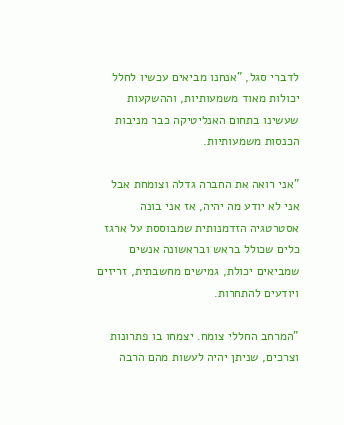לדברי סגל, "אנחנו מביאים עכשיו לחלל יכולות מאוד משמעותיות, וההשקעות שעשינו בתחום האנליטיקה כבר מניבות הכנסות משמעותיות.

"אני רואה את החברה גדלה וצומחת אבל אני לא יודע מה יהיה, אז אני בונה אסטרטגיה הזדמנותית שמבוססת על ארגז כלים שכולל בראש ובראשונה אנשים שמביאים יכולת, גמישים מחשבתית, זריזים ויודעים להתחרות.

"המרחב החללי צומח. יצמחו בו פתרונות וצרכים, שניתן יהיה לעשות מהם הרבה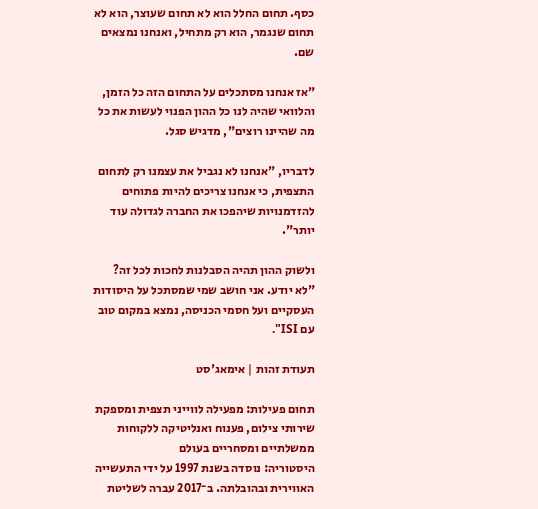כסף. תחום החלל הוא לא תחום שעוצר, הוא לא תחום שנגמר, הוא רק מתחיל, ואנחנו נמצאים שם.

"אז אנחנו מסתכלים על התחום הזה כל הזמן, והלוואי שהיה לנו כל ההון הפנוי לעשות את כל מה שהיינו רוצים", מדגיש סגל.

לדבריו, "אנחנו לא נגביל את עצמנו רק לתחום התצפית, כי אנחנו צריכים להיות פתוחים להזדמנויות שיהפכו את החברה לגדולה עוד יותר".

ולשוק ההון תהיה הסבלנות לחכות לכל זה?
"לא יודע. אני חושב שמי שמסתכל על היסודות העסקיים ועל חסמי הכניסה, נמצא במקום טוב עם ISI".

תעודת זהות | אימאג'סט

תחום פעילות: מפעילה לווייני תצפית ומספקת שירותי צילום, פענוח ואנליטיקה ללקוחות ממשלתיים ומסחריים בעולם
היסטוריה: נוסדה בשנת 1997 על ידי התעשייה האווירית ובהובלתה. ב־2017 עברה לשליטת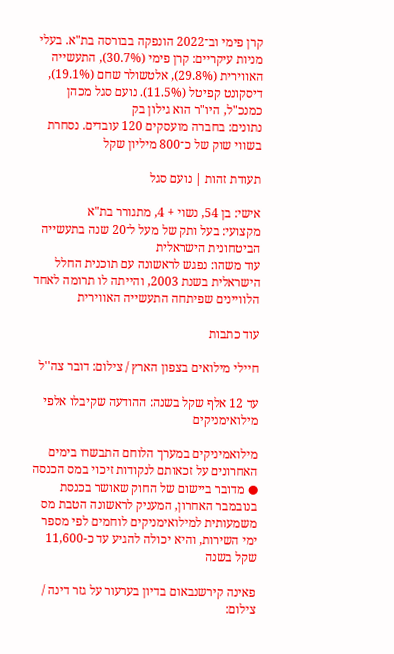קרן פימי וב־2022 הונפקה בבורסה בת"א. בעלי מניות עיקריים: קרן פימי (30.7%), התעשייה האווירית (29.8%), אלטשולר שחם (19.1%), דיסקונט קפיטל (11.5%). נועם סגל מכהן כמנכ"ל, היו"ר הוא גילון בק
נתונים: בחברה מועסקים 120 עובדים. נסחרת בשווי שוק של כ־800 מיליון שקל

תעודת זהות | נועם סגל

אישי: בן 54, נשוי + 4, מתגורר בת"א
מקצועי: בעל ותק של מעל ל־20 שנה בתעשייה הביטחונית הישראלית
עוד משהו: נפגש לראשונה עם תוכנית החלל הישראלית בשנת 2003, והייתה לו תרומה לאחד הלוויינים שפיתחה התעשייה האווירית

עוד כתבות

חיילי מילואים בצפון הארץ / צילום: דובר צה''ל

עד 12 אלף שקל בשנה: ההודעה שקיבלו אלפי מילואימניקים

מילואמיניקים במערך הלוחם התבשרו בימים האחרונים על זכאותם לנקודות זיכוי במס הכנסה ● מדובר ביישום של החוק שאושר בכנסת בנובמבר האחרון, המעניק לראשונה הטבת מס משמעותית למילואימניקים לוחמים לפי מספר ימי השירות, והיא יכולה להגיע עד כ-11,600 שקל בשנה

פאינה קירשנבאום בדיון בערעור על גזר דינה / צילום: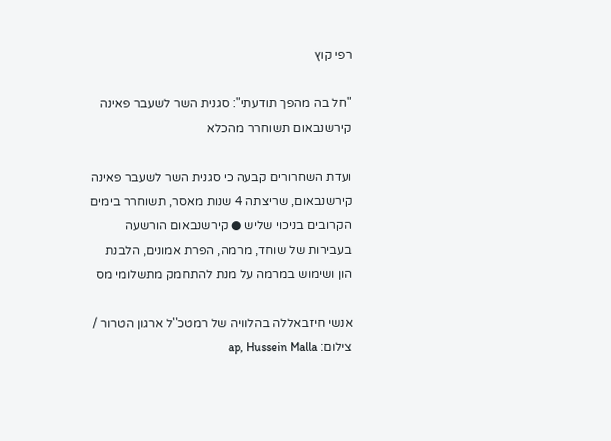רפי קוץ

"חל בה מהפך תודעתי": סגנית השר לשעבר פאינה קירשנבאום תשוחרר מהכלא

ועדת השחרורים קבעה כי סגנית השר לשעבר פאינה קירשנבאום, שריצתה 4 שנות מאסר, תשוחרר בימים הקרובים בניכוי שליש ● קירשנבאום הורשעה בעבירות של שוחד, מרמה, הפרת אמונים, הלבנת הון ושימוש במרמה על מנת להתחמק מתשלומי מס

אנשי חיזבאללה בהלוויה של רמטכ''ל ארגון הטרור / צילום: ap, Hussein Malla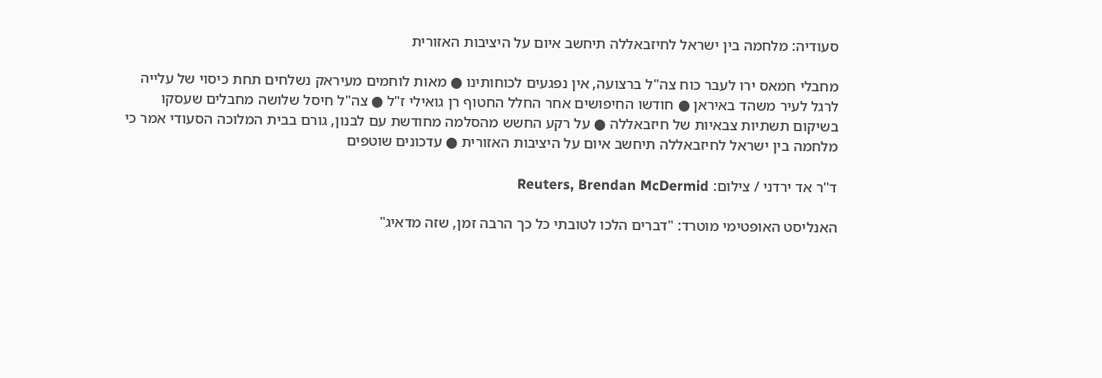סעודיה: מלחמה בין ישראל לחיזבאללה תיחשב איום על היציבות האזורית

מחבלי חמאס ירו לעבר כוח צה"ל ברצועה, אין נפגעים לכוחותינו ● מאות לוחמים מעיראק נשלחים תחת כיסוי של עלייה לרגל לעיר משהד באיראן ● חודשו החיפושים אחר החלל החטוף רן גואילי ז"ל ● צה"ל חיסל שלושה מחבלים שעסקו בשיקום תשתיות צבאיות של חיזבאללה ● על רקע החשש מהסלמה מחודשת עם לבנון, גורם בבית המלוכה הסעודי אמר כי מלחמה בין ישראל לחיזבאללה תיחשב איום על היציבות האזורית ● עדכונים שוטפים

ד''ר אד ירדני / צילום: Reuters, Brendan McDermid

האנליסט האופטימי מוטרד: "דברים הלכו לטובתי כל כך הרבה זמן, שזה מדאיג"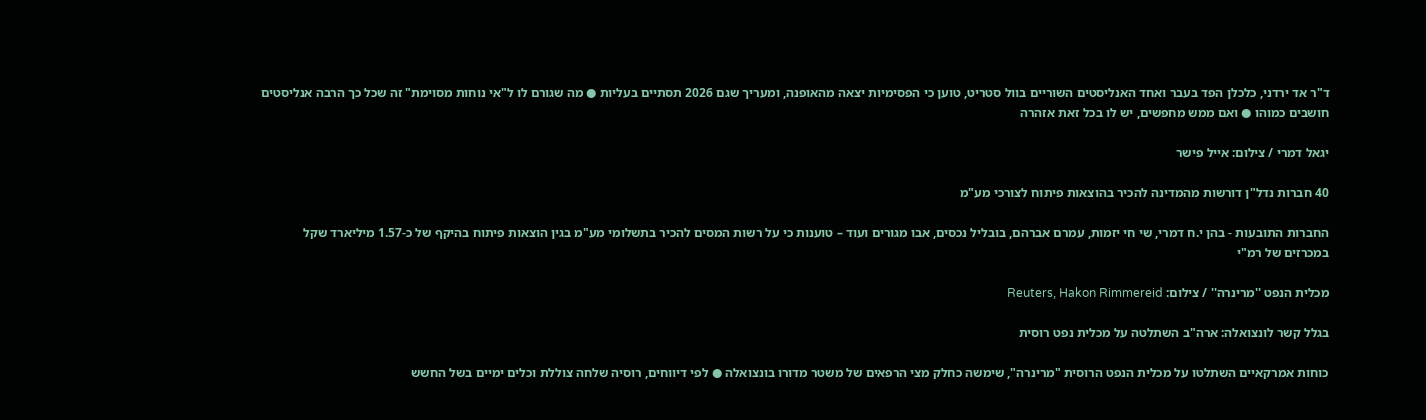ד"ר אד ירדני, כלכלן הפד בעבר ואחד האנליסטים השוריים בוול סטריט, טוען כי הפסימיות יצאה מהאופנה, ומעריך שגם 2026 תסתיים בעליות ● מה שגורם לו ל"אי נוחות מסוימת" זה שכל כך הרבה אנליסטים חושבים כמוהו ● ואם ממש מחפשים, יש לו בכל זאת אזהרה

יגאל דמרי / צילום: אייל פישר

40 חברות נדל"ן דורשות מהמדינה להכיר בהוצאות פיתוח לצורכי מע"מ

החברות התובעות - בהן י.ח דמרי, שי חי יזמות, עמרם אברהם, בובליל נכסים, אבו מגורים ועוד – טוענות כי על רשות המסים להכיר בתשלומי מע"מ בגין הוצאות פיתוח בהיקף של כ-1.57 מיליארד שקל במכרזים של רמ"י

מכלית הנפט ''מרינרה'' / צילום: Reuters, Hakon Rimmereid

בגלל קשר לונצואלה: ארה"ב השתלטה על מכלית נפט רוסית

כוחות אמרקאיים השתלטו על מכלית הנפט הרוסית "מרינרה", שימשה כחלק מצי הרפאים של משטר מדורו בונצואלה ● לפי דיווחים, רוסיה שלחה צוללת וכלים ימיים בשל החשש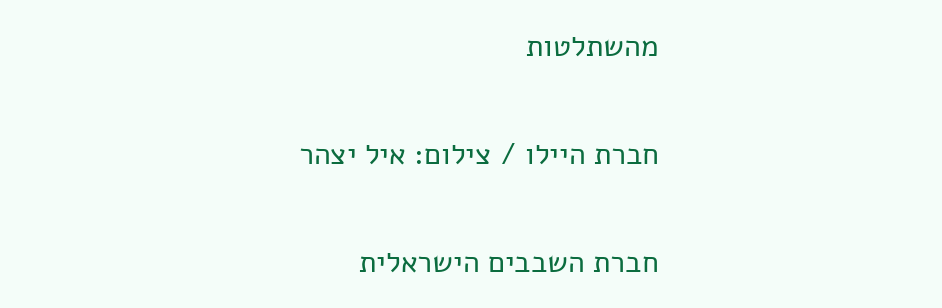מהשתלטות

חברת היילו / צילום: איל יצהר

חברת השבבים הישראלית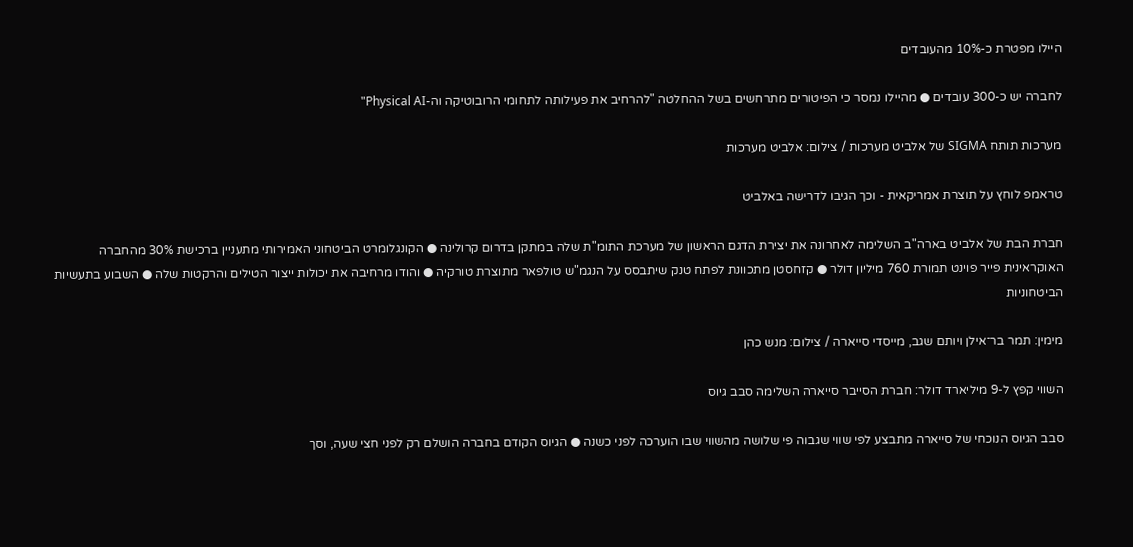היילו מפטרת כ-10% מהעובדים

לחברה יש כ-300 עובדים ● מהיילו נמסר כי הפיטורים מתרחשים בשל ההחלטה "להרחיב את פעילותה לתחומי הרובוטיקה וה-Physical AI"

מערכות תותח SIGMA של אלביט מערכות / צילום: אלביט מערכות

טראמפ לוחץ על תוצרת אמריקאית - וכך הגיבו לדרישה באלביט

חברת הבת של אלביט בארה"ב השלימה לאחרונה את יצירת הדגם הראשון של מערכת התומ"ת שלה במתקן בדרום קרולינה ● הקונגלומרט הביטחוני האמירותי מתעניין ברכישת 30% מהחברה האוקראינית פייר פוינט תמורת 760 מיליון דולר ● קזחסטן מתכוונת לפתח טנק שיתבסס על הנגמ"ש טולפאר מתוצרת טורקיה ● והודו מרחיבה את יכולות ייצור הטילים והרקטות שלה ● השבוע בתעשיות הביטחוניות

מימין: תמר בר־אילן ויותם שגב, מייסדי סייארה / צילום: מנש כהן

השווי קפץ ל-9 מיליארד דולר: חברת הסייבר סייארה השלימה סבב גיוס

סבב הגיוס הנוכחי של סייארה מתבצע לפי שווי שגבוה פי שלושה מהשווי שבו הוערכה לפני כשנה ● הגיוס הקודם בחברה הושלם רק לפני חצי שעה, וסך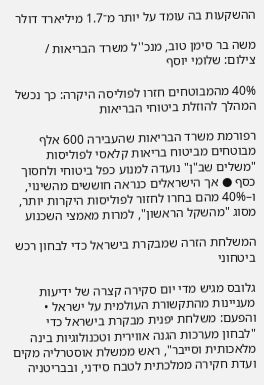ההשקעות בה עומד על יותר מ־1.7 מיליארד דולר

משה בר סימן טוב, מנכ''ל משרד הבריאות / צילום: שלומי יוסף

40% מהמבוטחים חזרו לפוליסה היקרה: כך נכשל המהלך להוזלת ביטוחי הבריאות

רפורמת משרד הבריאות שהעבירה 600 אלף מבוטחים מביטוח בריאות קלאסי לפוליסות "משלים שב"ן" נועדה למנוע כפל ביטוחי ולחסוך כסף ● אך הישראלים כנראה חוששים מהשינוי, ו–40% מהם בחרו לחזור לפוליסות היקרות יותר, מסוג "מהשקל הראשון", למרות מאמצי השכנוע

המשלחת הזרה שמבקרת בישראל כדי לבחון רכש ביטחוני

גלובס מגיש מדי יום סקירה קצרה של ידיעות מעניינות מהתקשורת העולמית על ישראל • והפעם: משלחת יפנית מבקרת בישראל כדי "לבחון מערכות הגנה אווירית וטכנולוגיות בינה מלאכותית וסייבר", ראש ממשלת אוסטרליה מקים ועדת חקירה ממלכתית לטבח סידני, ובבריטניה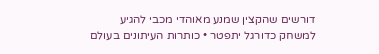דורשים שהקצין שמנע מאוהדי מכבי להגיע למשחק כדורגל יתפטר • כותרות העיתונים בעולם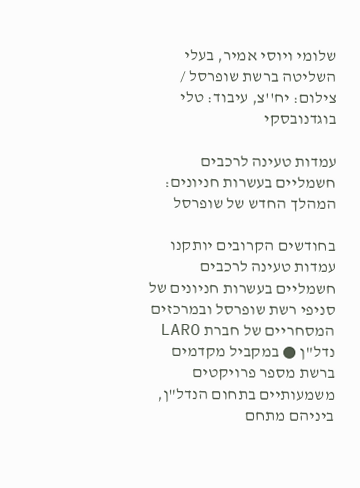שלומי ויוסי אמיר, בעלי השליטה ברשת שופרסל / צילום: יח''צ, עיבוד: טלי בוגדנובסקי

עמדות טעינה לרכבים חשמליים בעשרות חניונים: המהלך החדש של שופרסל

בחודשים הקרובים יותקנו עמדות טעינה לרכבים חשמליים בעשרות חניונים של סניפי רשת שופרסל ובמרכזים המסחריים של חברת LARO נדל"ן ● במקביל מקדמים ברשת מספר פרויקטים משמעותיים בתחום הנדל"ן, ביניהם מתחם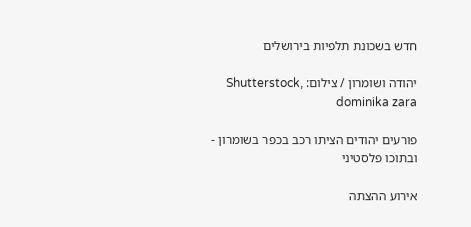חדש בשכונת תלפיות בירושלים

יהודה ושומרון / צילום: Shutterstock, dominika zara

פורעים יהודים הציתו רכב בכפר בשומרון - ובתוכו פלסטיני

אירוע ההצתה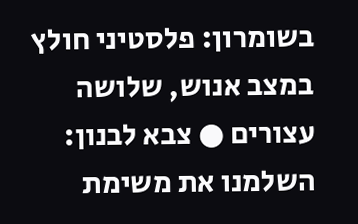בשומרון: פלסטיני חולץ במצב אנוש, שלושה עצורים ● צבא לבנון: השלמנו את משימת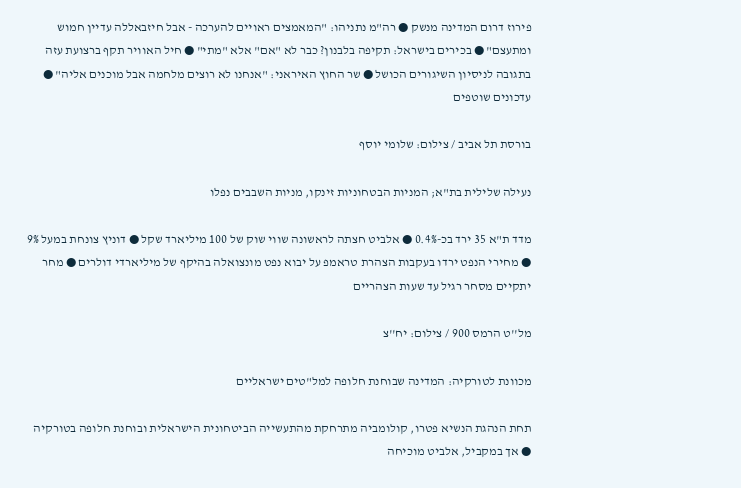פירוז דרום המדינה מנשק ● רה"מ נתניהו: "המאמצים ראויים להערכה - אבל חיזבאללה עדיין חמוש ומתעצם" ● בכירים בישראל: תקיפה בלבנון? כבר לא "אם" אלא "מתי" ● חיל האוויר תקף ברצועת עזה בתגובה לניסיון השיגורים הכושל ● שר החוץ האיראני: "אנחנו לא רוצים מלחמה אבל מוכנים אליה" ● עדכונים שוטפים

בורסת תל אביב / צילום: שלומי יוסף

נעילה שלילית בת"א; המניות הבטחוניות זינקו, מניות השבבים נפלו

מדד ת"א 35 ירד בכ-0.4% ● אלביט חצתה לראשונה שווי שוק של 100 מיליארד שקל ● דוניץ צונחת במעל 9% ● מחירי הנפט ירדו בעקבות הצהרת טראמפ על יבוא נפט מונצואלה בהיקף של מיליארדי דולרים ● מחר יתקיים מסחר רגיל עד שעות הצהריים

מל''ט הרמס 900 / צילום: יח''צ

מכוונת לטורקיה: המדינה שבוחנת חלופה למל"טים ישראליים

תחת הנהגת הנשיא פטרו, קולומביה מתרחקת מהתעשייה הביטחונית הישראלית ובוחנת חלופה בטורקיה ● אך במקביל, אלביט מוכיחה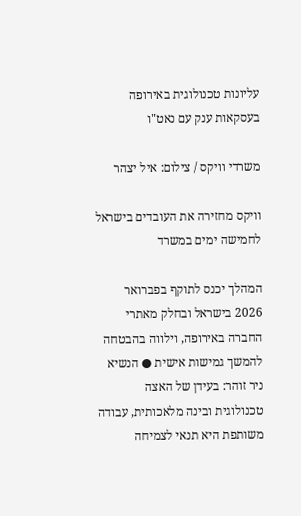עליונות טכנולוגית באירופה בעסקאות ענק עם נאט"ו

משרדי וויקס / צילום: איל יצהר

וויקס מחזירה את העובדים בישראל לחמישה ימים במשרד

המהלך יכנס לתוקף בפברואר 2026 בישראל ובחלק מאתרי החברה באירופה, וילווה בהבטחה להמשך גמישות אישית ● הנשיא ניר זוהר: בעידן של האצה טכנולוגית ובינה מלאכותית, עבודה משותפת היא תנאי לצמיחה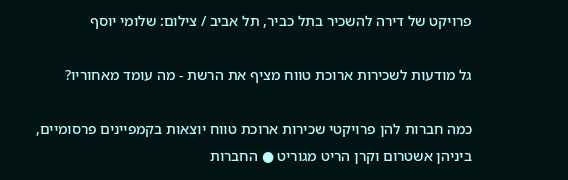פרויקט של דירה להשכיר בתל כביר, תל אביב / צילום: שלומי יוסף

גל מודעות לשכירות ארוכת טווח מציף את הרשת - מה עומד מאחוריו?

כמה חברות להן פרויקטי שכירות ארוכת טווח יוצאות בקמפיינים פרסומיים, ביניהן אשטרום וקרן הריט מגוריט ● החברות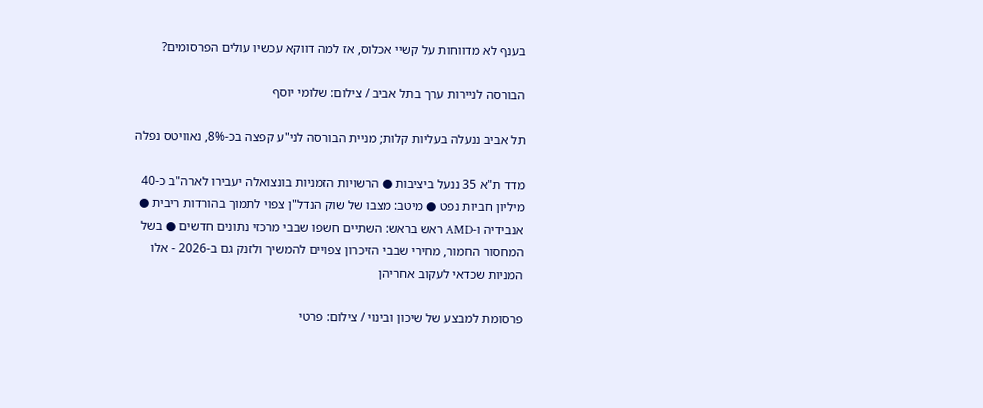בענף לא מדווחות על קשיי אכלוס, אז למה דווקא עכשיו עולים הפרסומים?

הבורסה לניירות ערך בתל אביב / צילום: שלומי יוסף

תל אביב ננעלה בעליות קלות; מניית הבורסה לני"ע קפצה בכ-8%, נאוויטס נפלה

מדד ת"א 35 ננעל ביציבות ● הרשויות הזמניות בונצואלה יעבירו לארה"ב כ-40 מיליון חביות נפט ● מיטב: מצבו של שוק הנדל"ן צפוי לתמוך בהורדות ריבית ● אנבידיה ו-AMD ראש בראש: השתיים חשפו שבבי מרכזי נתונים חדשים ● בשל המחסור החמור, מחירי שבבי הזיכרון צפויים להמשיך ולזנק גם ב-2026 - אלו המניות שכדאי לעקוב אחריהן

פרסומת למבצע של שיכון ובינוי / צילום: פרטי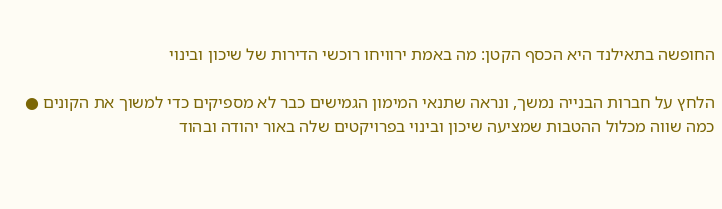החופשה בתאילנד היא הכסף הקטן: מה באמת ירוויחו רוכשי הדירות של שיכון ובינוי

הלחץ על חברות הבנייה נמשך, ונראה שתנאי המימון הגמישים כבר לא מספיקים כדי למשוך את הקונים ● כמה שווה מכלול ההטבות שמציעה שיכון ובינוי בפרויקטים שלה באור יהודה ובהוד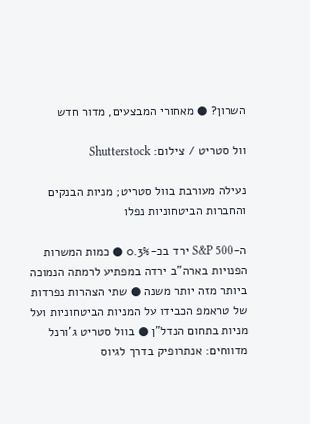השרון? ● מאחורי המבצעים, מדור חדש

וול סטריט / צילום: Shutterstock

נעילה מעורבת בוול סטריט; מניות הבנקים והחברות הביטחוניות נפלו

ה-S&P 500 ירד בכ-0.3% ● כמות המשרות הפנויות בארה"ב ירדה במפתיע לרמתה הנמוכה ביותר מזה יותר משנה ● שתי הצהרות נפרדות של טראמפ הכבידו על המניות הביטחוניות ועל מניות בתחום הנדל"ן ● בוול סטריט ג'ורנל מדווחים: אנתרופיק בדרך לגיוס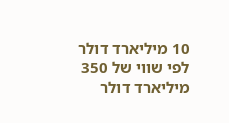10 מיליארד דולר לפי שווי של 350 מיליארד דולר